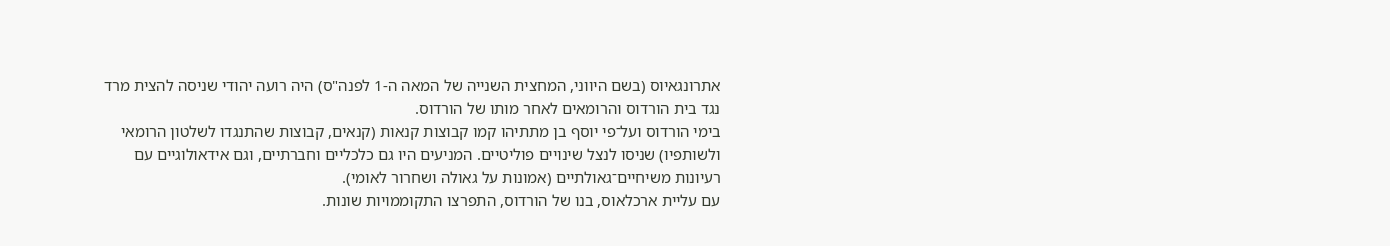אתרונגאיוס (בשם היווני, המחצית השנייה של המאה ה-1 לפנה"ס) היה רועה יהודי שניסה להצית מרד נגד בית הורדוס והרומאים לאחר מותו של הורדוס.
בימי הורדוס ועל־פי יוסף בן מתתיהו קמו קבוצות קנאות (קנאים, קבוצות שהתנגדו לשלטון הרומאי ולשותפיו) שניסו לנצל שינויים פוליטיים. המניעים היו גם כלכליים וחברתיים, וגם אידאולוגיים עם רעיונות משיחיים־גאולתיים (אמונות על גאולה ושחרור לאומי).
עם עליית ארכלאוס, בנו של הורדוס, התפרצו התקוממויות שונות.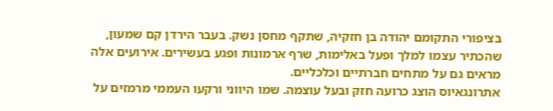בציפורי התקומם יהודה בן חזקיה, שתקף מחסן נשק. בעבר הירדן קם שמעון, שהכתיר עצמו למלך ופעל באלימות, שרף ארמונות ופגע בעשירים. אירועים אלה מראים גם על מתחים חברתיים וכלכליים.
אתרונגאיוס הוצג כרועה חזק ובעל עוצמה. שמו היווני ורקעו העממי מרמזים על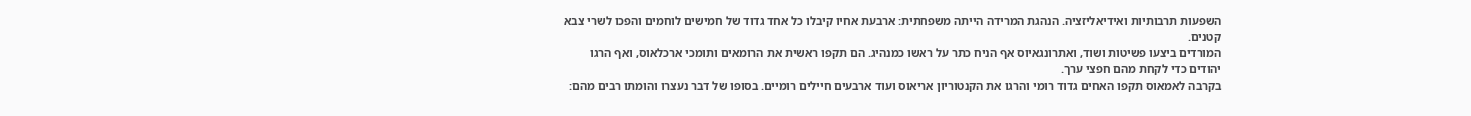השפעות תרבותיות ואידיאליזציה. הנהגת המרידה הייתה משפחתית: ארבעת אחיו קיבלו כל אחד גדוד של חמישים לוחמים והפכו לשרי צבא קטנים.
המורדים ביצעו פשיטות ושוד, ואתרונגאיוס אף הניח כתר על ראשו כמנהיג. הם תקפו ראשית את הרומאים ותומכי ארכלאוס, ואף הרגו יהודים כדי לקחת מהם חפצי ערך.
בקרבה לאמאוס תקפו האחים גדוד רומי והרגו את הקנטוריון אריאוס ועוד ארבעים חיילים רומיים. בסופו של דבר נעצרו והומתו רבים מהם: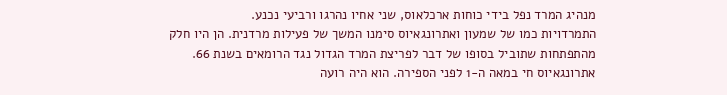מנהיג המרד נפל בידי כוחות ארכלאוס, שני אחיו נהרגו ורביעי נכנע.
התמרדויות כמו של שמעון ואתרונגאיוס סימנו המשך של פעילות מרדנית. הן היו חלק מהתפתחות שתוביל בסופו של דבר לפריצת המרד הגדול נגד הרומאים בשנת 66.
אתרונגאיוס חי במאה ה-1 לפני הספירה. הוא היה רועה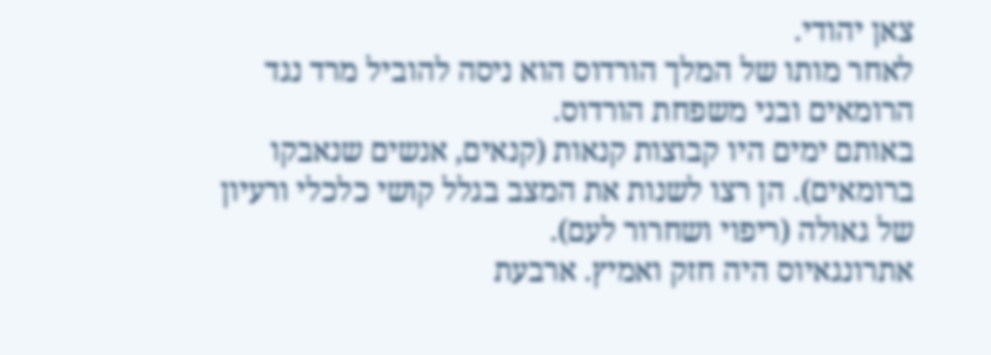צאן יהודי.
לאחר מותו של המלך הורדוס הוא ניסה להוביל מרד נגד הרומאים ובני משפחת הורדוס.
באותם ימים היו קבוצות קנאות (קנאים, אנשים שנאבקו ברומאים). הן רצו לשנות את המצב בגלל קושי כלכלי ורעיון של גאולה (ריפוי ושחרור לעם).
אתרונגאיוס היה חזק ואמיץ. ארבעת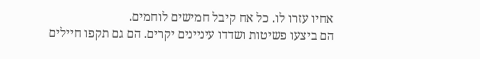אחיו עזרו לו. כל אח קיבל חמישים לוחמים.
הם ביצעו פשיטות ושדדו עיניינים יקרים. הם גם תקפו חיילים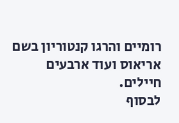רומיים והרגו קנטוריון בשם אריאוס ועוד ארבעים חיילים.
לבסוף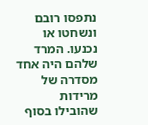נתפסו רובם ונשחטו או נכנעו. המרד שלהם היה אחד מסדרה של מרידות שהובילו בסוף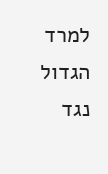למרד הגדול נגד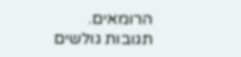הרומאים.
תגובות גולשים